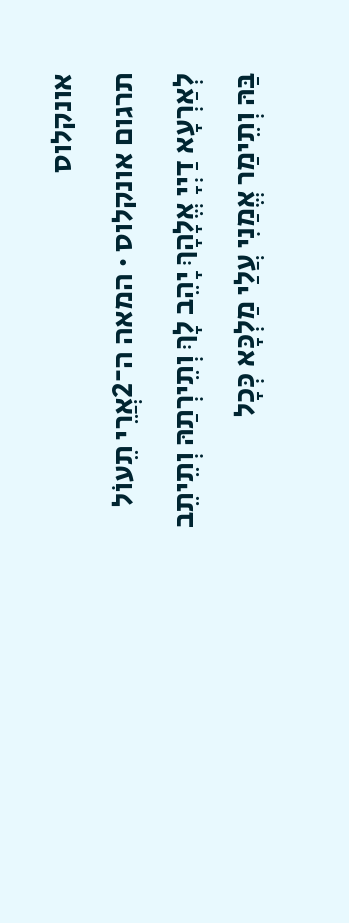אונקלוס
תרגום אונקלוס · המאה ה־2אֲרֵי תֵעוֹל לְאַרְעָא דַיְיָ אֱלָהָךְ יָהֵב לָךְ וְתֵירְתַהּ וְתֵיתֵב בַּהּ וְתֵימַר אֱמַנִי עֲלַי מַלְכָּא כְּכָל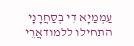עַמְמַיָא דִי בְסַחֲרָנָי
התחילו ללמודאֲרֵי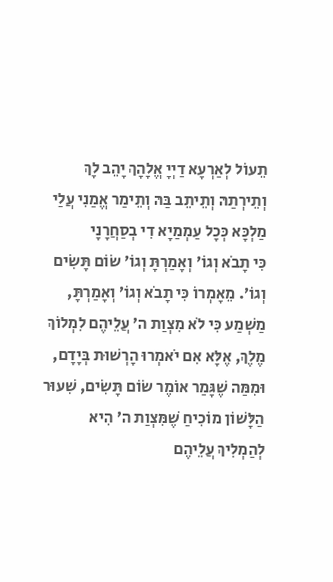תֵעוֹל לְאַרְעָא דַיְיָ אֱלָהָךְ יָהֵב לָךְ וְתֵירְתַהּ וְתֵיתֵב בַּהּ וְתֵימַר אֱמַנִי עֲלַי מַלְכָּא כְּכָל עַמְמַיָא דִי בְסַחֲרָנָי
כִּי תָבֹא וְגוֹ׳ וְאָמַרְתָּ וְגוֹ׳ שׂוֹם תָּשִׂים וְגוֹ׳. מֵאָמְרוֹ כִּי תָבֹא וְגוֹ׳ וְאָמַרְתָּ, מַשְׁמַע כִּי לֹא מִצְוַת ה׳ עֲלֵיהֶם לִמְלוֹךְ מֶלֶךְ, אֶלָּא אִם יֹאמְרוּ הָרְשׁוּת בְּיָדָם, וּמִמַּה שֶׁגָּמַר אוֹמֶר שׂוֹם תָּשִׂים, שִׁעוּר הַלָּשׁוֹן מוֹכִיחַ שֶׁמִּצְוַת ה׳ הִיא לְהַמְלִיךְ עֲלֵיהֶם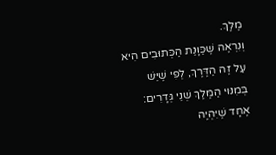מֶלֶךְ.
וְנִרְאֶה שֶׁכַּוָּנַת הַכְּתוּבִים הִיא עַל זֶה הַדֶּרֶךְ, לְפִי שֶׁיֵּשׁ בְּמִנּוּי הַמֶּלֶךְ שְׁנֵי גְּדָרִים: אֶחָד שֶׁיִּהְיֶה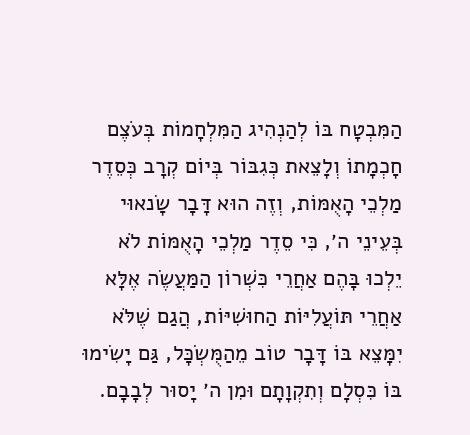הַמִּבְטָח בּוֹ לְהַנְהִיג הַמִּלְחָמוֹת בְּעֹצֶם חָכְמָתוֹ וְלָצֵאת כְּגִבּוֹר בְּיוֹם קְרָב כְּסֵדֶר מַלְכֵי הָאֻמּוֹת, וְזֶה הוּא דָּבָר שָׂנאוּי בְּעֵינֵי ה׳, כִּי סֵדֶר מַלְכֵי הָאֻמּוֹת לֹא יֵלְכוּ בָּהֶם אַחֲרֵי כִּשְׁרוֹן הַמַּעֲשֶׂה אֶלָּא אַחֲרֵי תּוֹעֲלִיּוֹת הַחוּשִׁיּוֹת, הֲגַם שֶׁלֹּא יִמָּצֵא בּוֹ דָּבָר טוֹב מֵהַמֻּשְׂכָּל, גַּם יָשִׂימוּ בּוֹ כִּסְלָם וְתִקְוָתָם וּמִן ה׳ יָסוּר לְבָבָם.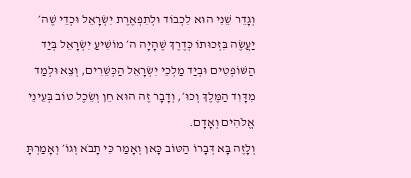וְגָדֵר שֵׁנִי הוּא לִכְבוֹד וּלְתִפְאֶרֶת יִשְׂרָאֵל וּכְדֵי שֶׁה׳ יַעֲשֶׂה בִּזְכוּתוֹ כְּדֶרֶךְ שֶׁהָיָה ה׳ מוֹשִׁיעַ יִשְׂרָאֵל בְּיַד הַשּׁוֹפְטִים וּבְיַד מַלְכֵי יִשְׂרָאֵל הַכְּשֵׁרִים, וְצֵא וּלְמַד מִדָּוִד הַמֶּלֶךְ וְכוּ׳, וְדָבָר זֶה הוּא חֵן וְשֵׂכֶל טוֹב בְּעֵינֵי אֱלֹהִים וְאָדָם.
וְלָזֶה בָּא דְּבָרוֹ הַטּוֹב כָּאן וְאָמַר כִּי תָבֹא וְגוֹ׳ וְאָמַרְתָּ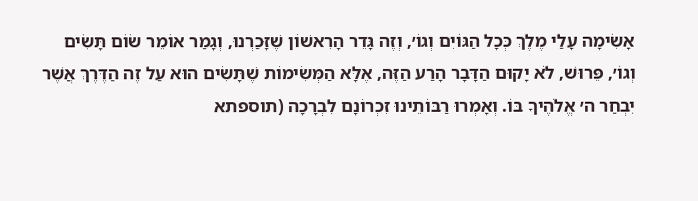אָשִׂימָה עָלַי מֶלֶךְ כְּכָל הַגּוֹיִם וְגוֹ׳, וְזֶה גָּדֵר הָרִאשׁוֹן שֶׁזָּכַרְנוּ, וְגָמַר אוֹמֵר שׂוֹם תָּשִׂים וְגוֹ׳, פֵּרוּשׁ, לֹא יָקוּם הַדָּבָר הָרַע הַזֶּה, אֶלָּא הַמְּשִׂימוֹת שֶׁתָּשִׂים הוּא עַל זֶה הַדֶּרֶךְ אֲשֶׁר יִבְחַר ה׳ אֱלֹהֶיךָ בּוֹ. וְאָמְרוּ רַבּוֹתֵינוּ זִכְרוֹנָם לִבְרָכָה (תוספתא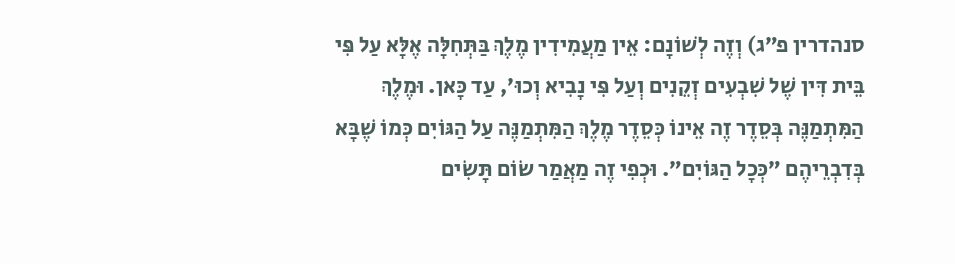סנהדרין פ״ג) וְזֶה לְשׁוֹנָם: אֵין מַעֲמִידִין מֶלֶךְ בַּתְּחִלָּה אֶלָּא עַל פִּי בֵּית דִּין שֶׁל שִׁבְעִים זְקֵנִים וְעַל פִּי נָבִיא וְכוּ׳, עַד כָּאן. וּמֶלֶךְ הַמִּתְמַנֶּה בְּסֵדֶר זֶה אֵינוֹ כְּסֵדֶר מֶלֶךְ הַמִּתְמַנֶּה עַל הַגּוֹיִם כְּמוֹ שֶׁבָּא בְּדִבְרֵיהֶם ״כְּכָל הַגּוֹיִם״. וּכְפִי זֶה מַאֲמַר שׂוֹם תָּשִׂים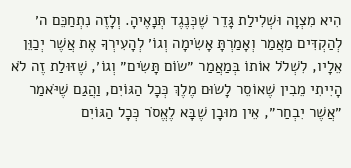הִיא מִצְוָה וּשְׁלִילַת גָּדֵר שֶׁכְּנֶגֶד תְּנָאֶיהָ. וְלָזֶה נִתְחַכֵּם ה׳ לְהַקְדִּים מַאֲמַר וְאָמַרְתָּ אָשִׂימָה וְגוֹ׳ לְהָעִירְךָ אֶת אֲשֶׁר יְכַוֵּן אֵלָיו, לִשְׁלֹל אוֹתוֹ בְּמַאֲמַר ״שׂוֹם תָּשִׂים״ וְגוֹ׳, שֶׁזּוּלַת זֶה לֹא הָיִיתִי מֵבִין שֶׁאוֹסֵר לָשׂוּם מֶלֶךְ כְּכָל הַגּוֹיִם, וַהֲגַם שֶׁיֹּאמַר ״אֲשֶׁר יִבְחַר״, אֵין מוּבָן שֶׁבָּא לֶאֱסֹר כְּכָל הַגּוֹיִם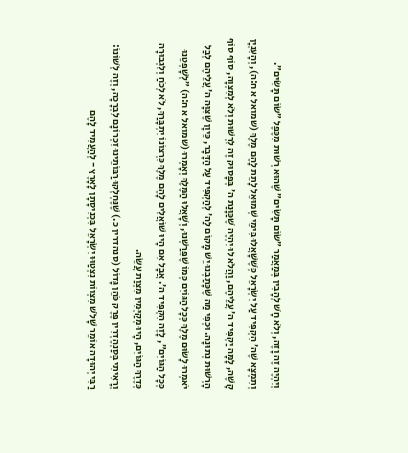וְיִהְיֶה זֶה וָזֶה, וְלֹא חָשׁ לְהָבִין בְּמַאֲמַר ״שׂוֹם תָּשִׂים״ שֶׁהוּא רְשׁוּת מִכֶּפֶל ״שׂוֹם תָּשִׂים״.
וְתִמְצָא שֶׁה׳ הִקְפִּיד עַל יִשְׂרָאֵל כְּשֶׁשָּׁאֲלוּ בִּימֵי שְׁמוּאֵל לָתֵת לָהֶם מֶלֶךְ (שמואל א ח:ה), וְהָעִנְיָן קָשֶׁה, לָמָּה יַקְפִּיד ה׳ עֲלֵיהֶם, וַהֲלֹא לוּ יִהְיֶה שֶׁכַּוָּנַת ה׳ בְּפָסוּק זֶה לִרְשׁוּת וְלֹא לְמִצְוָה, סוֹף סוֹף הָרְשׁוּת נְתוּנָה. וּכְפִי מַה שֶׁכָּתַבְנוּ יֵשׁ מָקוֹם לַה׳ לְהַקְפִּיד עַל הַדָּבָר, כֵּיוָן שֶׁצִּוָּה ה׳ עֲלֵיהֶם לְבַל יֹאמְרוּ לָשׂוּם מֶלֶךְ כְּכָל הַגּוֹיִם כְּמוֹ שֶׁפֵּרַשְׁנוּ, וְשָׁאֲלוּ הַמֶּלֶךְ וְאָמְרוּ (שמואל א ח:ה) ״לְשָׁפְטֵנוּ כְּכָל הַגּוֹיִם״, לָזֶה הִקְפִּיד ה׳. אֲבָל אִם הָיוּ שׁוֹאֲלִים לָהֶם מֶלֶךְ כִּרְצוֹנוֹ יִתְבָּרַךְ, לֹא לְכֹחַ וְלִגְבוּרָה כְּדֶרֶךְ הַגּוֹיִם, הָיוּ מְקַיְּמִין מִצְוַת עֲשֵׂה.
וְרָאִיתִי בְּסַנְהֶדְרִין פֶּרֶק כֹּהֵן גָּדוֹל (סנהדרין כ.) שֶׁנֶּחְלְקוּ רַבּוֹתֵינוּ זִכְרוֹנָם לִבְרָכָה, וְזֶה לְשׁוֹנוֹ: רַבִּי יְהוּדָה אוֹמֵר שָׁלֹשׁ מִצְווֹת נִצְטַוּוּ יִשְׂרָאֵל בִּכְנִיסָתָן לָאָרֶץ - לְהַעֲמִיד לָהֶם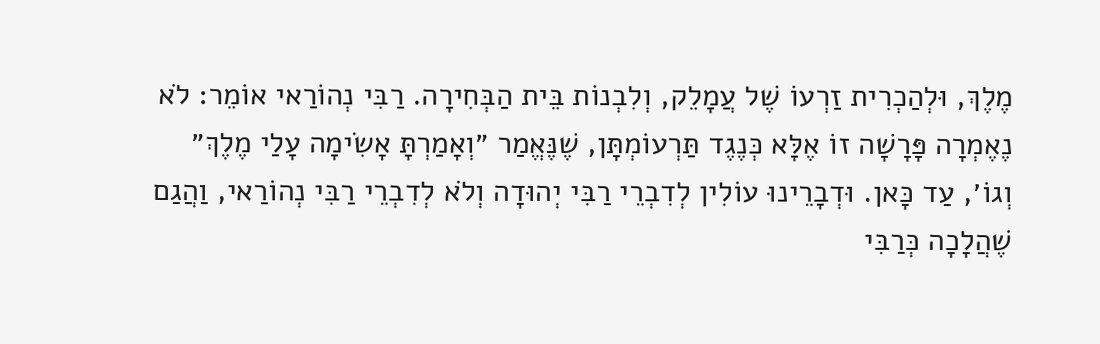מֶלֶךְ, וּלְהַכְרִית זַרְעוֹ שֶׁל עֲמָלֵק, וְלִבְנוֹת בֵּית הַבְּחִירָה. רַבִּי נְהוֹרַאי אוֹמֵר: לֹא נֶאֶמְרָה פָּרָשָׁה זוֹ אֶלָּא כְּנֶגֶד תַּרְעוֹמְתָּן, שֶׁנֶּאֱמַר ״וְאָמַרְתָּ אָשִׂימָה עָלַי מֶלֶךְ״ וְגוֹ׳, עַד כָּאן. וּדְבָרֵינוּ עוֹלִין לְדִבְרֵי רַבִּי יְהוּדָה וְלֹא לְדִבְרֵי רַבִּי נְהוֹרַאי, וַהֲגַם שֶׁהֲלָכָה כְּרַבִּי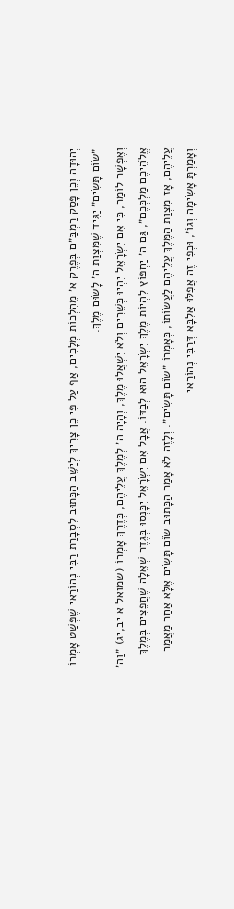יְהוּדָה וְכֵן פָּסַק רַמְבַּ״ם בְּפֶרֶק א׳ מֵהִלְכוֹת מְלָכִים, אַף עַל פִּי כֵן צָרִיךְ לְיַשֵּׁב הַכָּתוּב לִסְבָרַת רַבִּי נְהוֹרַאי שֶׁפְּשַׁט אָמְרוֹ ״שׂוֹם תָּשִׂים״ יַגִּיד שֶׁמִּצְוַת ה׳ לָשׂוּם מֶלֶךְ.
וְאֶפְשָׁר לוֹמַר, כִּי אִם יִשְׂרָאֵל יִהְיוּ כְּשֵׁרִים וְלֹא יִשְׁאֲלוּ מֶלֶךְ, וְהָיָה ה׳ לְמֶלֶךְ עֲלֵיהֶם, כְּדֶרֶךְ אָמְרוֹ (שמואל א יב,יג) ״וַה׳ אֱלֹהֵיכֶם מַלְכְּכֶם״, גַּם ה׳ יַחְפּוֹץ לִהְיוֹת מֶלֶךְ יִשְׂרָאֵל הוּא לְבַדּוֹ. אֲבָל אִם יִשְׂרָאֵל יִכָּנְסוּ בְּגֶדֶר שְׁאֵלָה שֶׁחֲפֵצִים בְּמֶלֶךְ עֲלֵיהֶם, אָז מִצְוַת הַמֶּלֶךְ עֲלֵיהֶם לַעֲשׂוֹתוֹ, כְּאָמְרוֹ ״שׂוֹם תָּשִׂים״. וְלָזֶה לֹא אָמַר הַכָּתוּב שׂוֹם תָּשִׂים אֶלָּא אַחַר מַאֲמַר וְאָמַרְתָּ אָשִׂימָה וְגוֹ׳, וּכְפִי זֶה אֲפִלּוּ אַלִבָּא דְּרַבִּי נְהוֹרַאי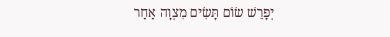יְפָרֵשׁ שׂוֹם תָּשִׂים מִצְוָה אַחַר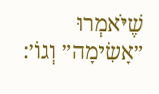שֶׁיֹּאמְרוּ ״אָשִׂימָה״ וְגוֹ׳: